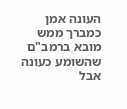העונה אמן כמברך ממש
מובא ברמב"ם שהשומע כעונה אבל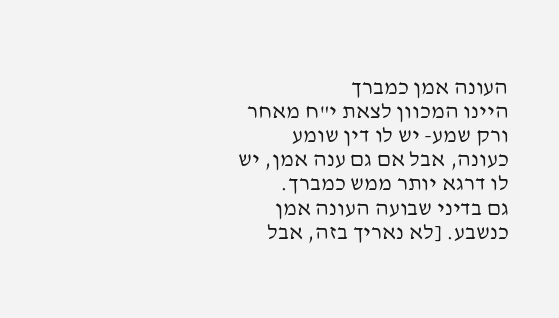העונה אמן כמברך
היינו המכוון לצאת י"ח מאחר ורק שמע- יש לו דין שומע כעונה, אבל אם גם ענה אמן, יש לו דרגא יותר ממש כמברך.
גם בדיני שבועה העונה אמן כנשבע. [לא נאריך בזה, אבל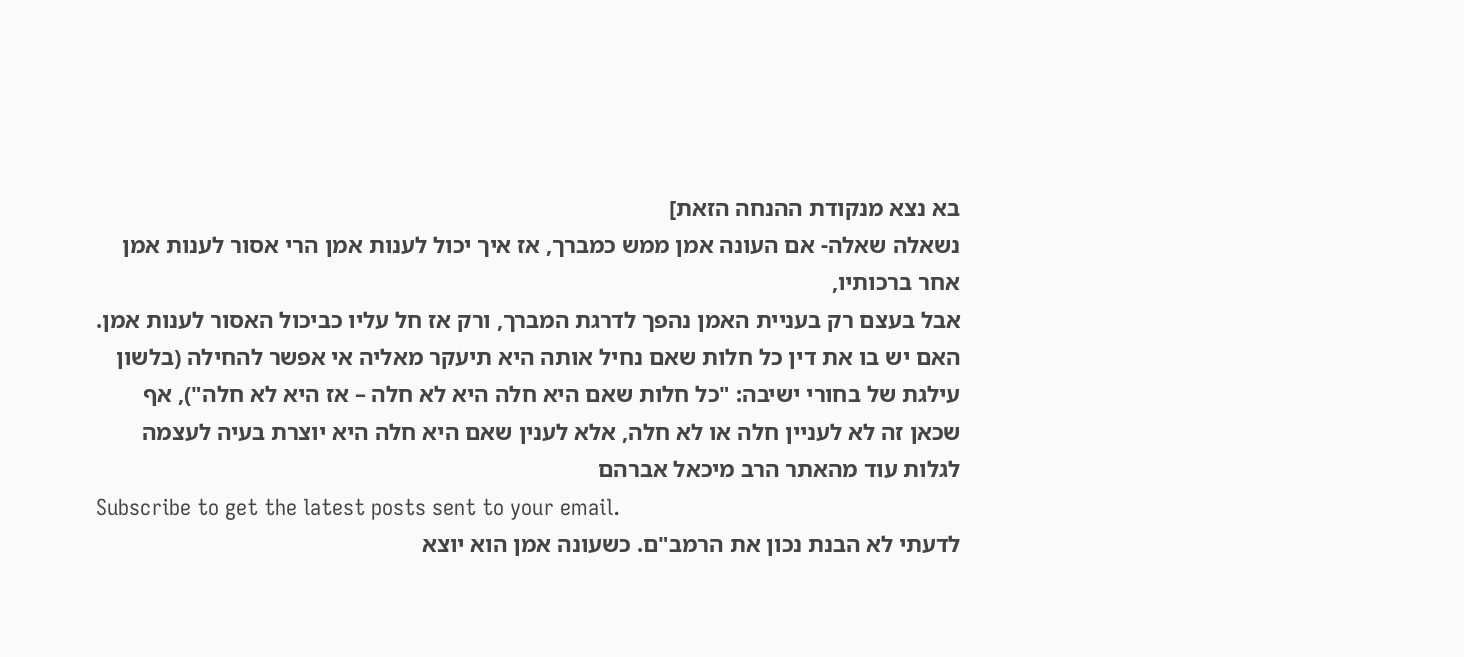בא נצא מנקודת ההנחה הזאת]
נשאלה שאלה- אם העונה אמן ממש כמברך, אז איך יכול לענות אמן הרי אסור לענות אמן אחר ברכותיו,
אבל בעצם רק בעניית האמן נהפך לדרגת המברך, ורק אז חל עליו כביכול האסור לענות אמן.
האם יש בו את דין כל חלות שאם נחיל אותה היא תיעקר מאליה אי אפשר להחילה (בלשון עילגת של בחורי ישיבה: "כל חלות שאם היא חלה היא לא חלה – אז היא לא חלה"), אף שכאן זה לא לעניין חלה או לא חלה, אלא לענין שאם היא חלה היא יוצרת בעיה לעצמה
לגלות עוד מהאתר הרב מיכאל אברהם
Subscribe to get the latest posts sent to your email.
לדעתי לא הבנת נכון את הרמב"ם. כשעונה אמן הוא יוצא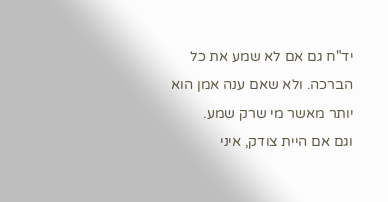יד"ח גם אם לא שמע את כל הברכה. ולא שאם ענה אמן הוא יותר מאשר מי שרק שמע.
וגם אם היית צודק, איני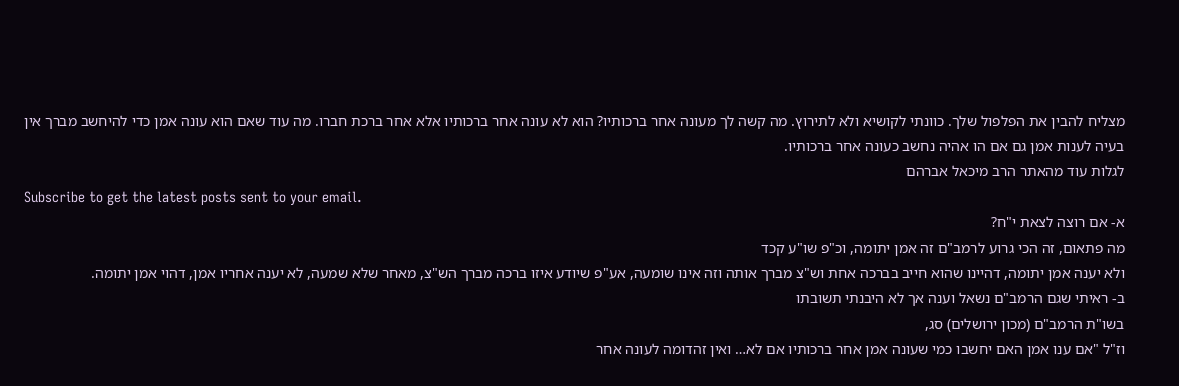מצליח להבין את הפלפול שלך. כוונתי לקושיא ולא לתירוץ. מה קשה לך מעונה אחר ברכותיו? הוא לא עונה אחר ברכותיו אלא אחר ברכת חברו. מה עוד שאם הוא עונה אמן כדי להיחשב מברך אין בעיה לענות אמן גם אם הו אהיה נחשב כעונה אחר ברכותיו.
לגלות עוד מהאתר הרב מיכאל אברהם
Subscribe to get the latest posts sent to your email.
א- אם רוצה לצאת י"ח?
מה פתאום, זה הכי גרוע לרמב"ם זה אמן יתומה, וכ"פ שו"ע קכד
ולא יענה אמן יתומה, דהיינו שהוא חייב בברכה אחת וש"צ מברך אותה וזה אינו שומעה, אע"פ שיודע איזו ברכה מברך הש"צ, מאחר שלא שמעה, לא יענה אחריו אמן, דהוי אמן יתומה.
ב- ראיתי שגם הרמב"ם נשאל וענה אך לא היבנתי תשובתו
בשו"ת הרמב"ם (מכון ירושלים) סג,
וז"ל "אם ענו אמן האם יחשבו כמי שעונה אמן אחר ברכותיו אם לא… ואין זהדומה לעונה אחר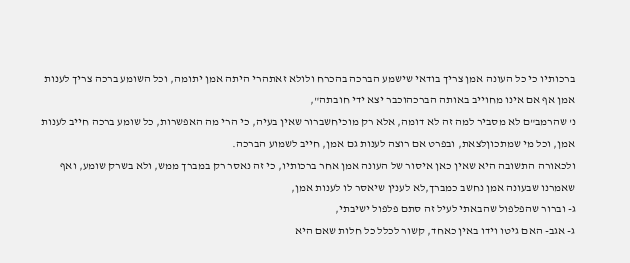ברכותיו כי כל העונה אמן צריך בודאי שישמע הברכה בהכרח ולולא זאתהרי היתה אמן יתומה, וכל השומע ברכה צריך לענות אמן אף אם אינו מחוייב באותה הברכהוכבר יצא ידי חובתה",
נ' שהרמב"ם לא מסביר למה זה לא דומה, אלא רק מוכיחשברור שאין בעיה, כי הרי מה האפשרות, כל שומע ברכה חייב לענות אמן, וכל מי שמתכוןלצאת, ובפרט אם רוצה לענות גם אמן, חייב לשמוע הברכה.
ולכאורה התשובה היא שאין כאן איסור של העונה אמן אחר ברכותיו, כי זה נאסר רק במברך ממש, ולא בשרק שומע, ואף שאמרנו שבעונה אמן נחשב כמברך,לא לענין שיאסר לו לענות אמן,
ג- וברור שהפלפול שהבאתי לעיל זה סתם פלפול ישיבתי,
ג- אגב- האם גיטו וידו באין כאחד, קשור לכלל כל חלות שאם היא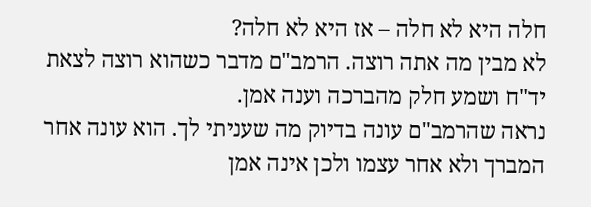חלה היא לא חלה – אז היא לא חלה?
לא מבין מה אתה רוצה. הרמב"ם מדבר כשהוא רוצה לצאת יד"ח ושמע חלק מהברכה וענה אמן.
נראה שהרמב"ם עונה בדיוק מה שעניתי לך. הוא עונה אחר המברך ולא אחר עצמו ולכן אינה אמן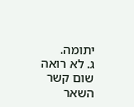יתומה.
ג. לא רואה שום קשר
השאר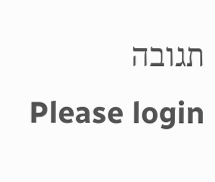תגובה
Please login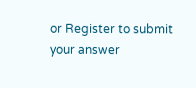or Register to submit your answer